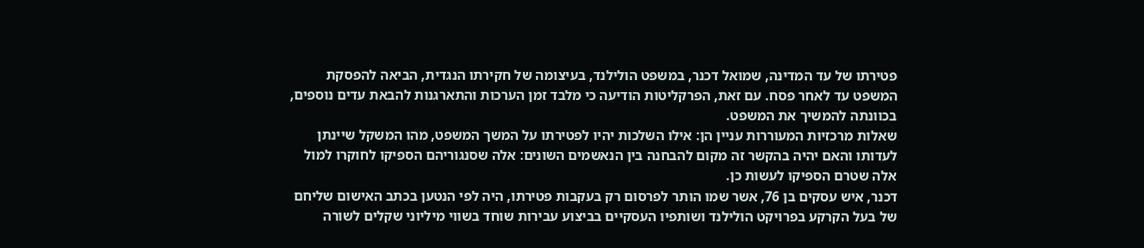פטירתו של עד המדינה, שמואל דכנר, במשפט הולילנד, בעיצומה של חקירתו הנגדית, הביאה להפסקת המשפט עד לאחר פסח. עם זאת, הפרקליטות הודיעה כי מלבד זמן הערכות והתארגנות להבאת עדים נוספים, בכוונתה להמשיך את המשפט.
שאלות מרכזיות המעוררות עניין הן: אילו השלכות יהיו לפטירתו על המשך המשפט, מהו המשקל שיינתן לעדותו והאם יהיה בהקשר זה מקום להבחנה בין הנאשמים השונים: אלה שסנגוריהם הספיקו לחוקרו למול אלה שטרם הספיקו לעשות כן.
דכנר, איש עסקים בן 76, אשר שמו הותר לפרסום רק בעקבות פטירתו, היה לפי הנטען בכתב האישום שליחם של בעל הקרקע בפרויקט הולילנד ושותפיו העסקיים בביצוע עבירות שוחד בשווי מיליוני שקלים לשורה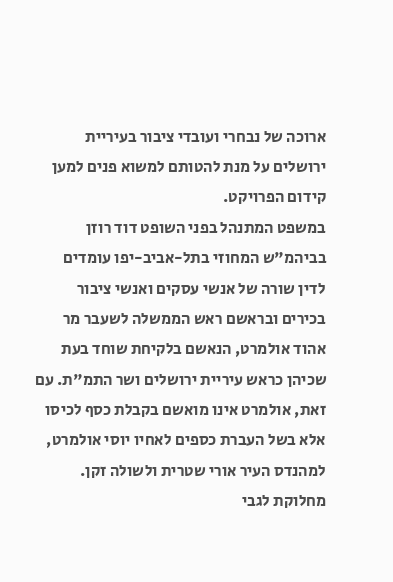ארוכה של נבחרי ועובדי ציבור בעיריית ירושלים על מנת להטותם למשוא פנים למען קידום הפרויקט.
במשפט המתנהל בפני השופט דוד רוזן בביהמ"ש המחוזי בתל-אביב-יפו עומדים לדין שורה של אנשי עסקים ואנשי ציבור בכירים ובראשם ראש הממשלה לשעבר מר אהוד אולמרט, הנאשם בלקיחת שוחד בעת שכיהן כראש עיריית ירושלים ושר התמ"ת. עם זאת, אולמרט אינו מואשם בקבלת כסף לכיסו אלא בשל העברת כספים לאחיו יוסי אולמרט, למהנדס העיר אורי שטרית ולשולה זקן.
מחלוקת לגבי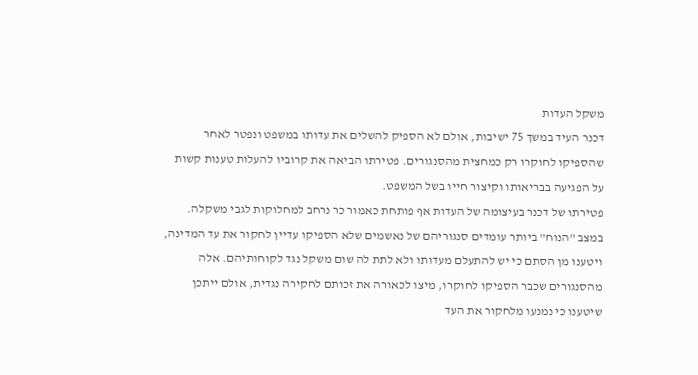משקל העדות
דכנר העיד במשך 75 ישיבות, אולם לא הספיק להשלים את עדותו במשפט ונפטר לאחר שהספיקו לחוקרו רק כמחצית מהסנגורים. פטירתו הביאה את קרוביו להעלות טענות קשות על הפגיעה בבריאותו וקיצור חייו בשל המשפט.
פטירתו של דכנר בעיצומה של העדות אף פותחת כאמור כר נרחב למחלוקות לגבי משקלה. במצב "הנוח" ביותר עומדים סנגוריהם של נאשמים שלא הספיקו עדיין לחקור את עד המדינה, ויטענו מן הסתם כי יש להתעלם מעדותו ולא לתת לה שום משקל נגד לקוחותיהם. אלה מהסנגורים שכבר הספיקו לחוקרו, מיצו לכאורה את זכותם לחקירה נגדית, אולם ייתכן שיטענו כי נמנעו מלחקור את העד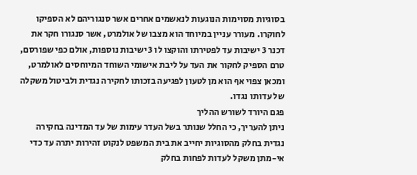בסוגיות מסוימות הנוגעות לנאשמים אחרים אשר סנגוריהם לא הספיקו לחוקרו. מעורר עניין במיוחד הוא מצבו של אולמרט, אשר סנגורו חקר את דכנר 3 ישיבות עד לפטירתו והוקצו לו 3 ישיבות נוספות, אולם כפי שפורסם, טרם הספיק לחקור את העד על ליבת אישומי השוחד המיוחסים לאולמרט, ומכאן צפוי אף הוא מן לטעון לפגיעה בזכותו לחקירה נגדית ולביטול משקלה של עדותו נגדו.
פגם היורד לשורש ההליך
ניתן להעריך, כי החלל שנותר בשל העדר עימות של עד המדינה בחקירה נגדית בחלק מהסוגיות יחייב את בית המשפט לנקוט זהירות יתרה עד כדי אי-מתן משקל לעדות לפחות בחלק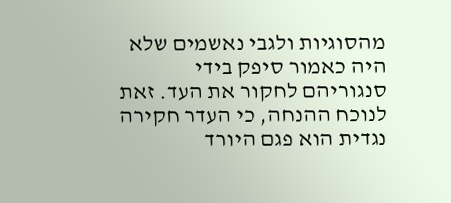מהסוגיות ולגבי נאשמים שלא היה כאמור סיפק בידי סנגוריהם לחקור את העד. זאת לנוכח ההנחה, כי העדר חקירה נגדית הוא פגם היורד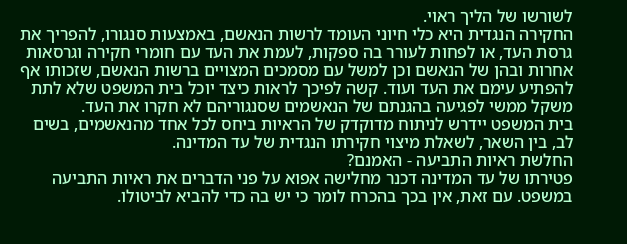לשורשו של הליך ראוי.
החקירה הנגדית היא כלי חיוני העומד לרשות הנאשם, באמצעות סנגורו, להפריך את גרסת העד, או לפחות לעורר בה ספקות, לעמת את העד עם חומרי חקירה וגרסאות אחרות ובהן של הנאשם וכן למשל עם מסמכים המצויים ברשות הנאשם, שזכותו אף להפתיע עימם את העד ועוד. קשה לפיכך לראות כיצד יוכל בית המשפט שלא לתת משקל ממשי לפגיעה בהגנתם של הנאשמים שסנגוריהם לא חקרו את העד.
בית המשפט יידרש לניתוח מדוקדק של הראיות ביחס לכל אחד מהנאשמים, בשים לב, בין השאר, לשאלת מיצוי חקירתו הנגדית של עד המדינה.
החלשת ראיות התביעה - האמנם?
פטירתו של עד המדינה דכנר מחלישה אפוא על פני הדברים את ראיות התביעה במשפט. עם זאת, אין בכך בהכרח לומר כי יש בה כדי להביא לביטולו.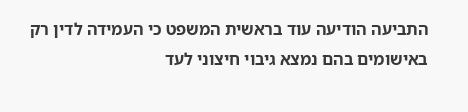התביעה הודיעה עוד בראשית המשפט כי העמידה לדין רק באישומים בהם נמצא גיבוי חיצוני לעד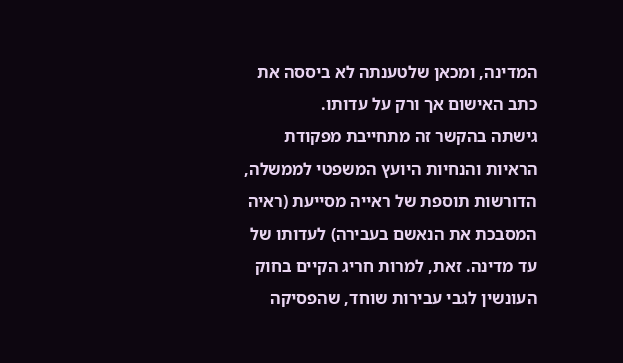המדינה, ומכאן שלטענתה לא ביססה את כתב האישום אך ורק על עדותו.
גישתה בהקשר זה מתחייבת מפקודת הראיות והנחיות היועץ המשפטי לממשלה, הדורשות תוספת של ראייה מסייעת (ראיה המסבכת את הנאשם בעבירה) לעדותו של עד מדינה. זאת, למרות חריג הקיים בחוק העונשין לגבי עבירות שוחד, שהפסיקה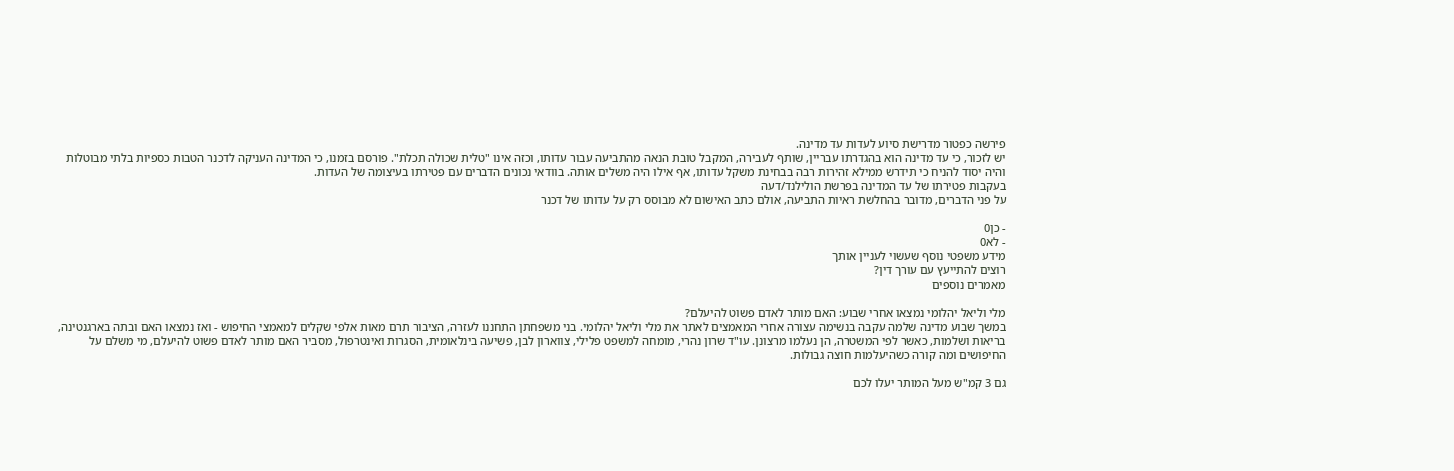פירשה כפטור מדרישת סיוע לעדות עד מדינה.
יש לזכור, כי עד מדינה הוא בהגדרתו עבריין, שותף לעבירה, המקבל טובת הנאה מהתביעה עבור עדותו, וכזה אינו "טלית שכולה תכלת". פורסם בזמנו, כי המדינה העניקה לדכנר הטבות כספיות בלתי מבוטלות והיה יסוד להניח כי תידרש ממילא זהירות רבה בבחינת משקל עדותו, אף אילו היה משלים אותה. בוודאי נכונים הדברים עם פטירתו בעיצומה של העדות.
בעקבות פטירתו של עד המדינה בפרשת הולילנד/דעה
על פני הדברים, מדובר בהחלשת ראיות התביעה, אולם כתב האישום לא מבוסס רק על עדותו של דכנר

- כן0
- לא0
מידע משפטי נוסף שעשוי לעניין אותך
רוצים להתייעץ עם עורך דין?
מאמרים נוספים

מלי וליאל יהלומי נמצאו אחרי שבוע: האם מותר לאדם פשוט להיעלם?
במשך שבוע מדינה שלמה עקבה בנשימה עצורה אחרי המאמצים לאתר את מלי וליאל יהלומי. בני משפחתן התחננו לעזרה, הציבור תרם מאות אלפי שקלים למאמצי החיפוש - ואז נמצאו האם ובתה בארגנטינה, בריאות ושלמות, כאשר לפי המשטרה, הן נעלמו מרצונן. עו"ד שרון נהרי, מומחה למשפט פלילי, צווארון לבן, פשיעה בינלאומית, הסגרות ואינטרפול, מסביר האם מותר לאדם פשוט להיעלם, מי משלם על החיפושים ומה קורה כשהיעלמות חוצה גבולות.

גם 3 קמ"ש מעל המותר יעלו לכם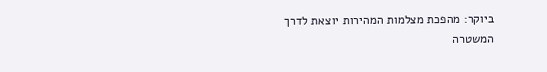ביוקר: מהפכת מצלמות המהירות יוצאת לדרך
המשטרה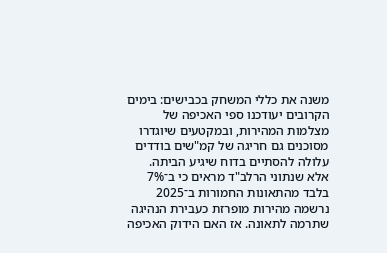משנה את כללי המשחק בכבישים: בימים הקרובים יעודכנו ספי האכיפה של מצלמות המהירות, ובמקטעים שיוגדרו מסוכנים גם חריגה של קמ"שים בודדים עלולה להסתיים בדוח שיגיע הביתה. אלא שנתוני הרלב"ד מראים כי ב־7% בלבד מהתאונות החמורות ב־2025 נרשמה מהירות מופרזת כעבירת הנהיגה שתרמה לתאונה. אז האם הידוק האכיפה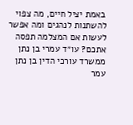באמת יציל חיים, מה צפוי להשתנות לנהגים ומה אפשר לעשות אם המצלמה תפסה אתכם? עו״ד עמרי בן נתן ממשרד עורכי הדין בן נתן עמר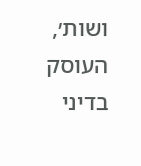ושות׳, העוסק בדיני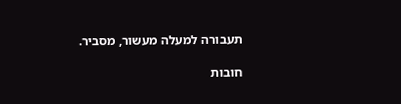תעבורה למעלה מעשור, מסביר.

חובות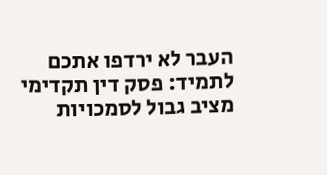העבר לא ירדפו אתכם לתמיד: פסק דין תקדימי מציב גבול לסמכויות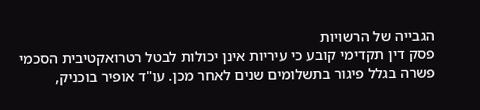הגבייה של הרשויות
פסק דין תקדימי קובע כי עיריות אינן יכולות לבטל רטרואקטיבית הסכמי פשרה בגלל פיגור בתשלומים שנים לאחר מכן. עו"ד אופיר בוכניק,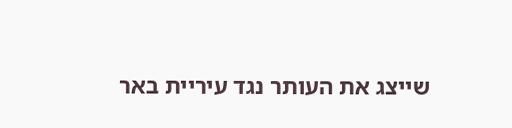שייצג את העותר נגד עיריית באר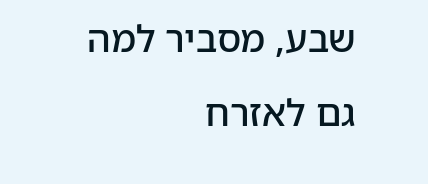שבע, מסביר למה גם לאזרח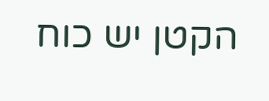הקטן יש כוח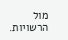מול הרשויות.